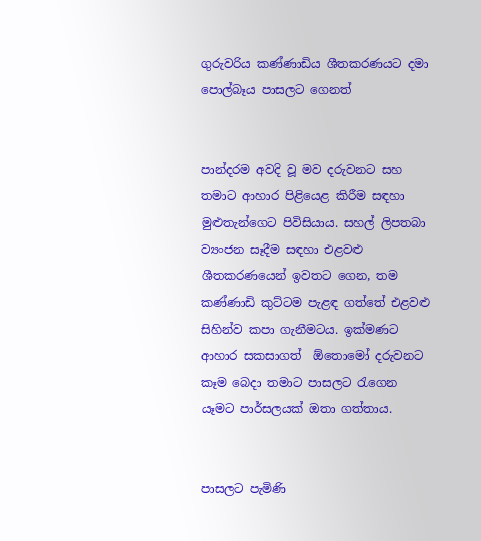ගුරුවරිය කණ්ණාඩිය ශීතකරණයට දමා පොල්බෑය පාසලට ගෙනත්


පාන්දරම අවදි වූ මව දරුවනට සහ තමාට ආහාර පිළියෙළ කිරීම සඳහා මුළුතැන්ගෙට පිවිසියාය. සහල් ලිපතබා ව්‍යංජන සෑදීම සඳහා එළවළු ශීතකරණයෙන් ඉවතට ගෙන, තම කණ්ණාඩි කුට්ටම පැළඳ ගත්තේ එළවළු සිහින්ව කපා ගැනීමටය. ඉක්මණට ආහාර සකසාගත්  ඕතොමෝ දරුවනට කෑම බෙදා තමාට පාසලට රැගෙන යෑමට පාර්සලයක් ඔතා ගත්තාය.


පාසලට පැමිණි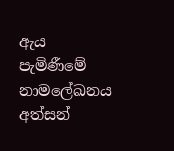ඇය පැමිණීමේ නාමලේඛනය අත්සන්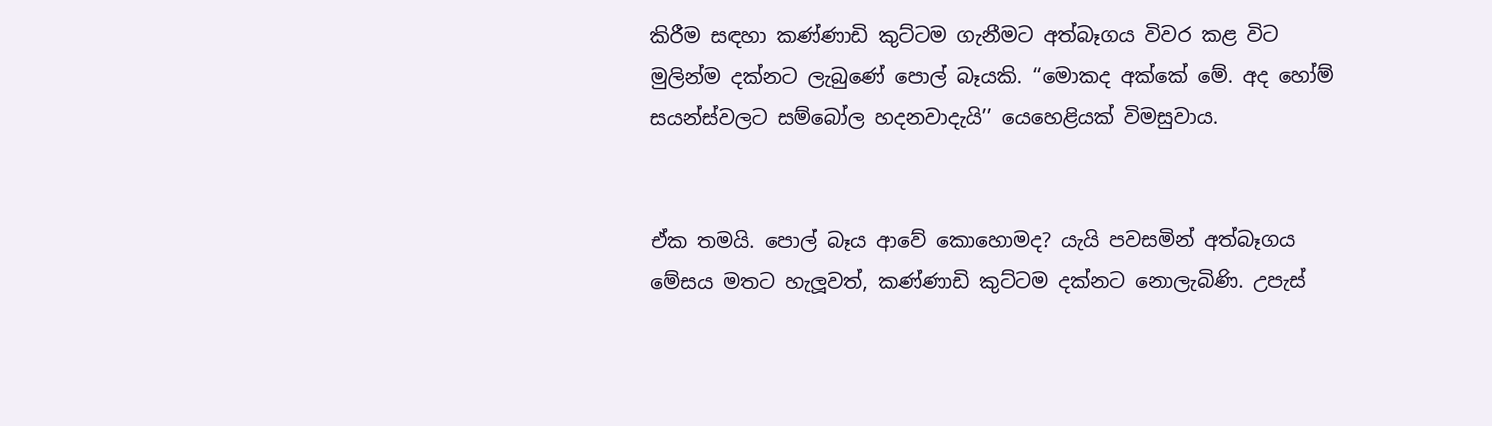කිරීම සඳහා කණ්ණාඩි කුට්ටම ගැනීමට අත්බෑගය විවර කළ විට මුලින්ම දක්නට ලැබුණේ පොල් බෑයකි. ‘‘මොකද අක්කේ මේ. අද හෝම් සයන්ස්වලට සම්බෝල හදනවාදැයි’’ යෙහෙළියක් විමසුවාය.


ඒක තමයි. පොල් බෑය ආවේ කොහොමද? යැයි පවසමින් අත්බෑගය මේසය මතට හැලූවත්, කණ්ණාඩි කුට්ටම දක්නට නොලැබිණි. උපැස්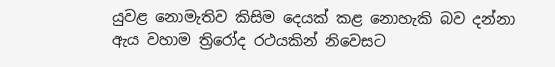යුවළ නොමැතිව කිසිම දෙයක් කළ නොහැකි බව දන්නා ඇය වහාම ත්‍රිරෝද රථයකින් නිවෙසට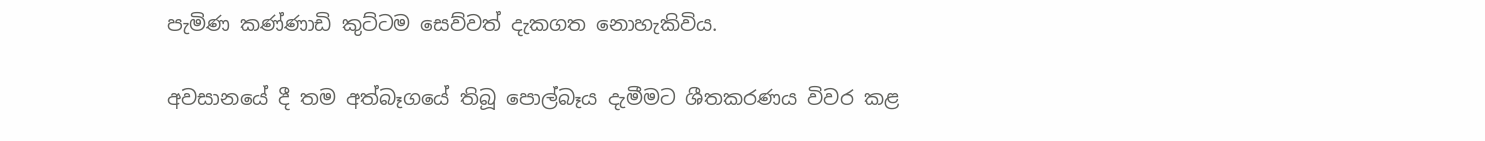පැමිණ කණ්ණාඩි කුට්ටම සෙව්වත් දැකගත නොහැකිවිය.

අවසානයේ දී තම අත්බෑගයේ තිබූ පොල්බෑය දැමීමට ශීතකරණය විවර කළ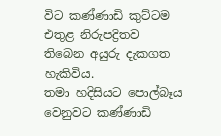විට කණ්ණාඩි කුට්ටම එතුළ නිරුපද්‍රිතව තිබෙන අයුරු දැකගත හැකිවිය.
තමා හදිසියට පොල්බෑය වෙනුවට කණ්ණාඩි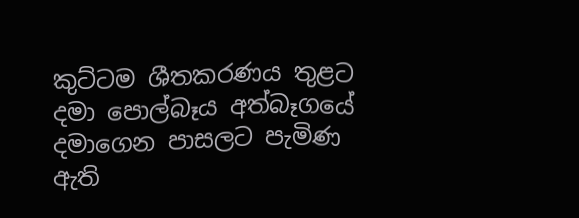කුට්ටම ශීතකරණය තුළට දමා පොල්බෑය අත්බෑගයේ දමාගෙන පාසලට පැමිණ ඇති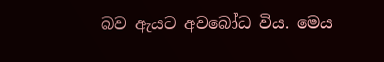බව ඇයට අවබෝධ විය. මෙය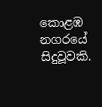කොළඹ නගරයේ සිදුවූවකි.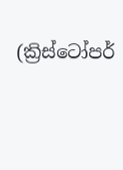(ක්‍රිස්ටෝපර්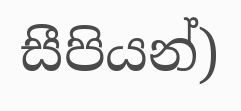සීපියන්)